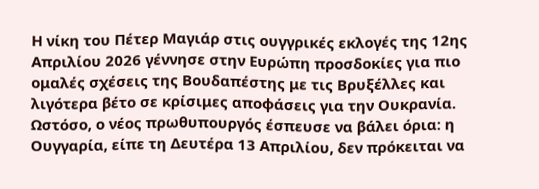Η νίκη του Πέτερ Μαγιάρ στις ουγγρικές εκλογές της 12ης Απριλίου 2026 γέννησε στην Ευρώπη προσδοκίες για πιο ομαλές σχέσεις της Βουδαπέστης με τις Βρυξέλλες και λιγότερα βέτο σε κρίσιμες αποφάσεις για την Ουκρανία. Ωστόσο, ο νέος πρωθυπουργός έσπευσε να βάλει όρια: η Ουγγαρία, είπε τη Δευτέρα 13 Απριλίου, δεν πρόκειται να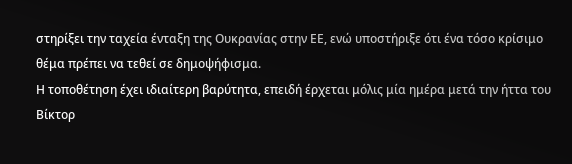στηρίξει την ταχεία ένταξη της Ουκρανίας στην ΕΕ, ενώ υποστήριξε ότι ένα τόσο κρίσιμο θέμα πρέπει να τεθεί σε δημοψήφισμα.
Η τοποθέτηση έχει ιδιαίτερη βαρύτητα, επειδή έρχεται μόλις μία ημέρα μετά την ήττα του Βίκτορ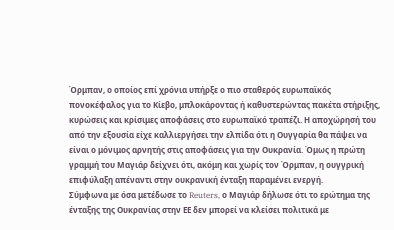Όρμπαν, ο οποίος επί χρόνια υπήρξε ο πιο σταθερός ευρωπαϊκός πονοκέφαλος για το Κίεβο, μπλοκάροντας ή καθυστερώντας πακέτα στήριξης, κυρώσεις και κρίσιμες αποφάσεις στο ευρωπαϊκό τραπέζι. Η αποχώρησή του από την εξουσία είχε καλλιεργήσει την ελπίδα ότι η Ουγγαρία θα πάψει να είναι ο μόνιμος αρνητής στις αποφάσεις για την Ουκρανία. Όμως η πρώτη γραμμή του Μαγιάρ δείχνει ότι, ακόμη και χωρίς τον Όρμπαν, η ουγγρική επιφύλαξη απέναντι στην ουκρανική ένταξη παραμένει ενεργή.
Σύμφωνα με όσα μετέδωσε το Reuters, ο Μαγιάρ δήλωσε ότι το ερώτημα της ένταξης της Ουκρανίας στην ΕΕ δεν μπορεί να κλείσει πολιτικά με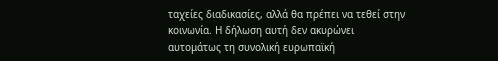ταχείες διαδικασίες, αλλά θα πρέπει να τεθεί στην κοινωνία. Η δήλωση αυτή δεν ακυρώνει αυτομάτως τη συνολική ευρωπαϊκή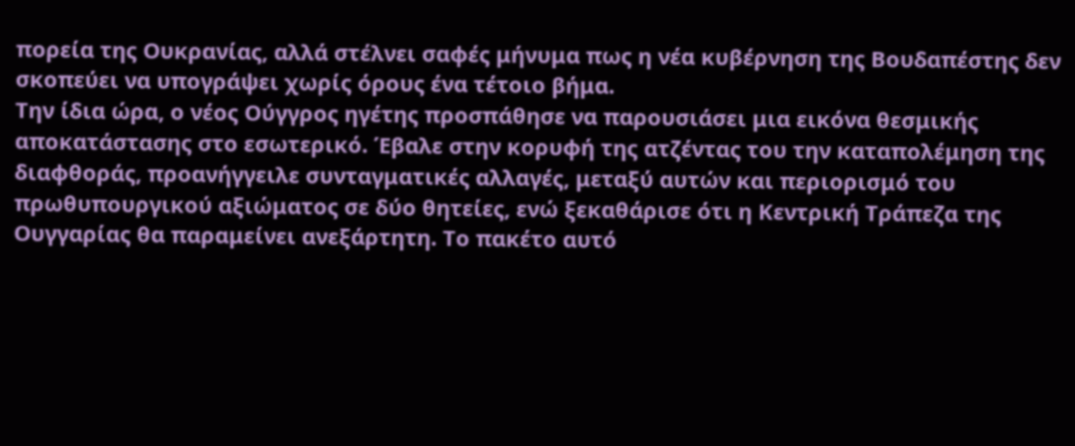πορεία της Ουκρανίας, αλλά στέλνει σαφές μήνυμα πως η νέα κυβέρνηση της Βουδαπέστης δεν σκοπεύει να υπογράψει χωρίς όρους ένα τέτοιο βήμα.
Την ίδια ώρα, ο νέος Ούγγρος ηγέτης προσπάθησε να παρουσιάσει μια εικόνα θεσμικής αποκατάστασης στο εσωτερικό. Έβαλε στην κορυφή της ατζέντας του την καταπολέμηση της διαφθοράς, προανήγγειλε συνταγματικές αλλαγές, μεταξύ αυτών και περιορισμό του πρωθυπουργικού αξιώματος σε δύο θητείες, ενώ ξεκαθάρισε ότι η Κεντρική Τράπεζα της Ουγγαρίας θα παραμείνει ανεξάρτητη. Το πακέτο αυτό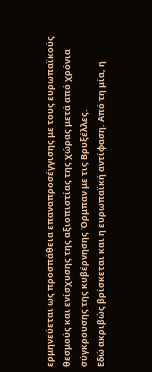ερμηνεύεται ως προσπάθεια επαναπροσέγγισης με τους ευρωπαϊκούς θεσμούς και ενίσχυσης της αξιοπιστίας της χώρας μετά από χρόνια σύγκρουσης της κυβέρνησης Όρμπαν με τις Βρυξέλλες.
Εδώ ακριβώς βρίσκεται και η ευρωπαϊκή αντίφαση. Από τη μία, η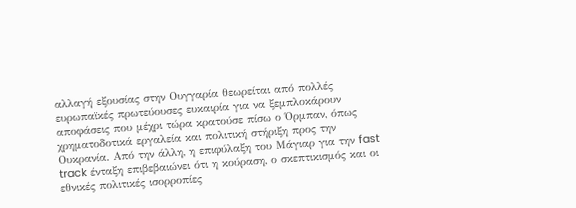αλλαγή εξουσίας στην Ουγγαρία θεωρείται από πολλές ευρωπαϊκές πρωτεύουσες ευκαιρία για να ξεμπλοκάρουν αποφάσεις που μέχρι τώρα κρατούσε πίσω ο Όρμπαν, όπως χρηματοδοτικά εργαλεία και πολιτική στήριξη προς την Ουκρανία. Από την άλλη, η επιφύλαξη του Μάγιαρ για την fast track ένταξη επιβεβαιώνει ότι η κούραση, ο σκεπτικισμός και οι εθνικές πολιτικές ισορροπίες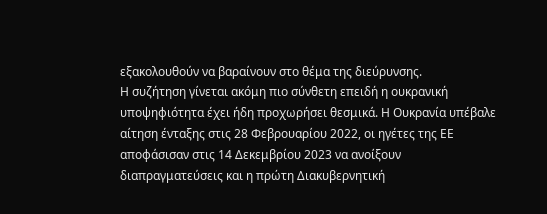εξακολουθούν να βαραίνουν στο θέμα της διεύρυνσης.
Η συζήτηση γίνεται ακόμη πιο σύνθετη επειδή η ουκρανική υποψηφιότητα έχει ήδη προχωρήσει θεσμικά. Η Ουκρανία υπέβαλε αίτηση ένταξης στις 28 Φεβρουαρίου 2022, οι ηγέτες της ΕΕ αποφάσισαν στις 14 Δεκεμβρίου 2023 να ανοίξουν διαπραγματεύσεις και η πρώτη Διακυβερνητική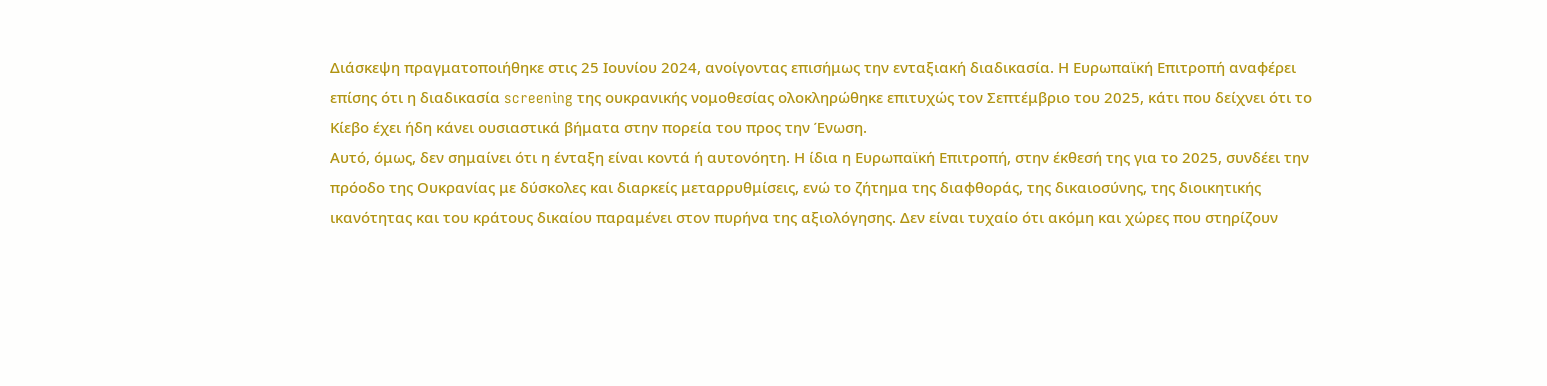Διάσκεψη πραγματοποιήθηκε στις 25 Ιουνίου 2024, ανοίγοντας επισήμως την ενταξιακή διαδικασία. Η Ευρωπαϊκή Επιτροπή αναφέρει επίσης ότι η διαδικασία screening της ουκρανικής νομοθεσίας ολοκληρώθηκε επιτυχώς τον Σεπτέμβριο του 2025, κάτι που δείχνει ότι το Κίεβο έχει ήδη κάνει ουσιαστικά βήματα στην πορεία του προς την Ένωση.
Αυτό, όμως, δεν σημαίνει ότι η ένταξη είναι κοντά ή αυτονόητη. Η ίδια η Ευρωπαϊκή Επιτροπή, στην έκθεσή της για το 2025, συνδέει την πρόοδο της Ουκρανίας με δύσκολες και διαρκείς μεταρρυθμίσεις, ενώ το ζήτημα της διαφθοράς, της δικαιοσύνης, της διοικητικής ικανότητας και του κράτους δικαίου παραμένει στον πυρήνα της αξιολόγησης. Δεν είναι τυχαίο ότι ακόμη και χώρες που στηρίζουν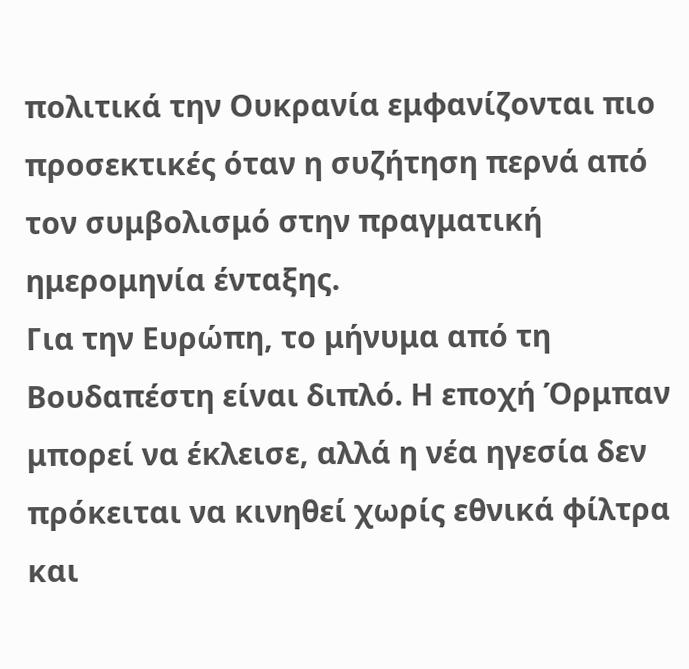πολιτικά την Ουκρανία εμφανίζονται πιο προσεκτικές όταν η συζήτηση περνά από τον συμβολισμό στην πραγματική ημερομηνία ένταξης.
Για την Ευρώπη, το μήνυμα από τη Βουδαπέστη είναι διπλό. Η εποχή Όρμπαν μπορεί να έκλεισε, αλλά η νέα ηγεσία δεν πρόκειται να κινηθεί χωρίς εθνικά φίλτρα και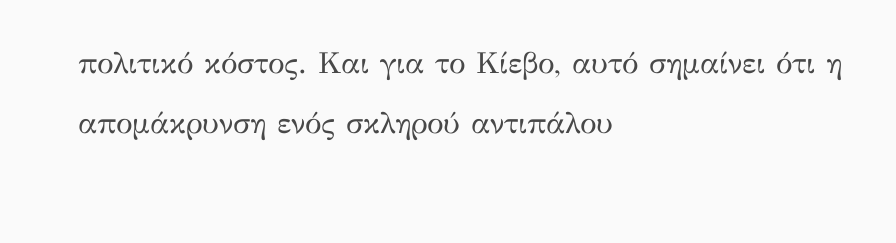πολιτικό κόστος. Και για το Κίεβο, αυτό σημαίνει ότι η απομάκρυνση ενός σκληρού αντιπάλου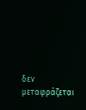δεν μεταφράζεται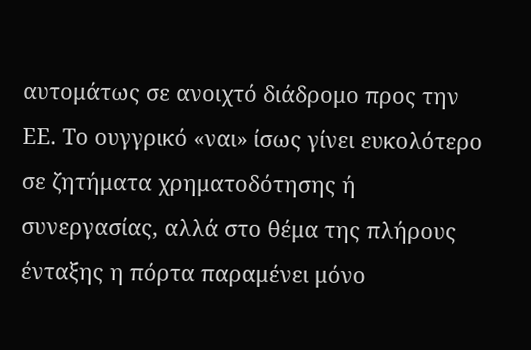αυτομάτως σε ανοιχτό διάδρομο προς την ΕΕ. Το ουγγρικό «ναι» ίσως γίνει ευκολότερο σε ζητήματα χρηματοδότησης ή συνεργασίας, αλλά στο θέμα της πλήρους ένταξης η πόρτα παραμένει μόνο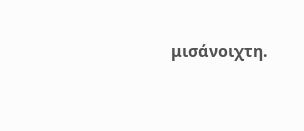μισάνοιχτη.